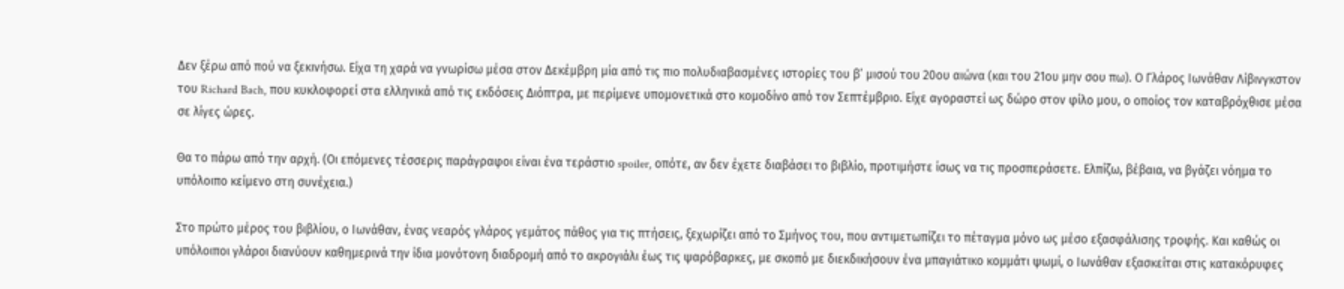Δεν ξέρω από πού να ξεκινήσω. Είχα τη χαρά να γνωρίσω μέσα στον Δεκέμβρη μία από τις πιο πολυδιαβασμένες ιστορίες του β’ μισού του 20ου αιώνα (και του 21ου μην σου πω). Ο Γλάρος Ιωνάθαν Λίβινγκστον του Richard Bach, που κυκλοφορεί στα ελληνικά από τις εκδόσεις Διόπτρα, με περίμενε υπομονετικά στο κομοδίνο από τον Σεπτέμβριο. Είχε αγοραστεί ως δώρο στον φίλο μου, ο οποίος τον καταβρόχθισε μέσα σε λίγες ώρες.

Θα το πάρω από την αρχή. (Οι επόμενες τέσσερις παράγραφοι είναι ένα τεράστιο spoiler, οπότε, αν δεν έχετε διαβάσει το βιβλίο, προτιμήστε ίσως να τις προσπεράσετε. Ελπίζω, βέβαια, να βγάζει νόημα το υπόλοιπο κείμενο στη συνέχεια.)

Στο πρώτο μέρος του βιβλίου, ο Ιωνάθαν, ένας νεαρός γλάρος γεμάτος πάθος για τις πτήσεις, ξεχωρίζει από το Σμήνος του, που αντιμετωπίζει το πέταγμα μόνο ως μέσο εξασφάλισης τροφής. Και καθώς οι υπόλοιποι γλάροι διανύουν καθημερινά την ίδια μονότονη διαδρομή από το ακρογιάλι έως τις ψαρόβαρκες, με σκοπό με διεκδικήσουν ένα μπαγιάτικο κομμάτι ψωμί, ο Ιωνάθαν εξασκείται στις κατακόρυφες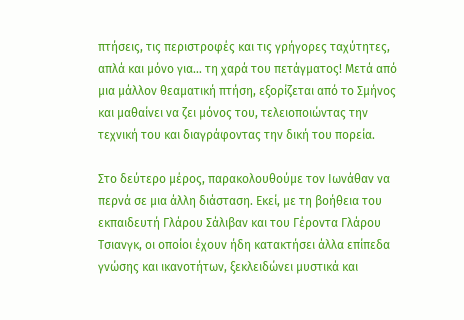πτήσεις, τις περιστροφές και τις γρήγορες ταχύτητες, απλά και μόνο για… τη χαρά του πετάγματος! Μετά από μια μάλλον θεαματική πτήση, εξορίζεται από το Σμήνος και μαθαίνει να ζει μόνος του, τελειοποιώντας την τεχνική του και διαγράφοντας την δική του πορεία.

Στο δεύτερο μέρος, παρακολουθούμε τον Ιωνάθαν να περνά σε μια άλλη διάσταση. Εκεί, με τη βοήθεια του εκπαιδευτή Γλάρου Σάλιβαν και του Γέροντα Γλάρου Τσιανγκ, οι οποίοι έχουν ήδη κατακτήσει άλλα επίπεδα γνώσης και ικανοτήτων, ξεκλειδώνει μυστικά και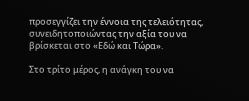προσεγγίζει την έννοια της τελειότητας, συνειδητοποιώντας την αξία του να βρίσκεται στο «Εδώ και Τώρα».

Στο τρίτο μέρος, η ανάγκη του να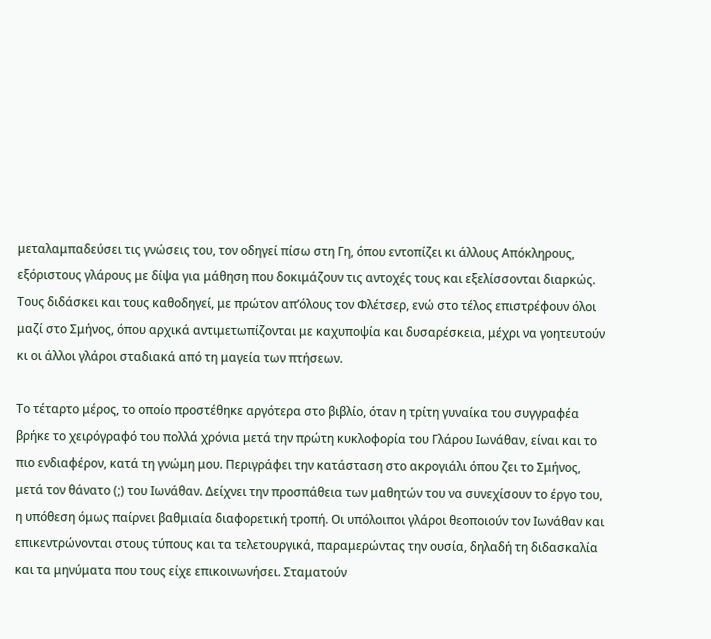μεταλαμπαδεύσει τις γνώσεις του, τον οδηγεί πίσω στη Γη, όπου εντοπίζει κι άλλους Απόκληρους, εξόριστους γλάρους με δίψα για μάθηση που δοκιμάζουν τις αντοχές τους και εξελίσσονται διαρκώς. Τους διδάσκει και τους καθοδηγεί, με πρώτον απ’όλους τον Φλέτσερ, ενώ στο τέλος επιστρέφουν όλοι μαζί στο Σμήνος, όπου αρχικά αντιμετωπίζονται με καχυποψία και δυσαρέσκεια, μέχρι να γοητευτούν κι οι άλλοι γλάροι σταδιακά από τη μαγεία των πτήσεων.

Το τέταρτο μέρος, το οποίο προστέθηκε αργότερα στο βιβλίο, όταν η τρίτη γυναίκα του συγγραφέα βρήκε το χειρόγραφό του πολλά χρόνια μετά την πρώτη κυκλοφορία του Γλάρου Ιωνάθαν, είναι και το πιο ενδιαφέρον, κατά τη γνώμη μου. Περιγράφει την κατάσταση στο ακρογιάλι όπου ζει το Σμήνος, μετά τον θάνατο (;) του Ιωνάθαν. Δείχνει την προσπάθεια των μαθητών του να συνεχίσουν το έργο του, η υπόθεση όμως παίρνει βαθμιαία διαφορετική τροπή. Οι υπόλοιποι γλάροι θεοποιούν τον Ιωνάθαν και επικεντρώνονται στους τύπους και τα τελετουργικά, παραμερώντας την ουσία, δηλαδή τη διδασκαλία και τα μηνύματα που τους είχε επικοινωνήσει. Σταματούν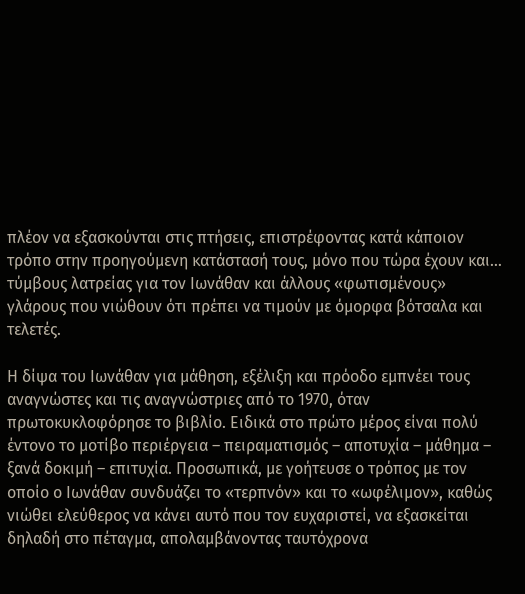πλέον να εξασκούνται στις πτήσεις, επιστρέφοντας κατά κάποιον τρόπο στην προηγούμενη κατάστασή τους, μόνο που τώρα έχουν και… τύμβους λατρείας για τον Ιωνάθαν και άλλους «φωτισμένους» γλάρους που νιώθουν ότι πρέπει να τιμούν με όμορφα βότσαλα και τελετές.

Η δίψα του Ιωνάθαν για μάθηση, εξέλιξη και πρόοδο εμπνέει τους αναγνώστες και τις αναγνώστριες από το 1970, όταν πρωτοκυκλοφόρησε το βιβλίο. Ειδικά στο πρώτο μέρος είναι πολύ έντονο το μοτίβο περιέργεια – πειραματισμός – αποτυχία – μάθημα – ξανά δοκιμή – επιτυχία. Προσωπικά, με γοήτευσε ο τρόπος με τον οποίο ο Ιωνάθαν συνδυάζει το «τερπνόν» και το «ωφέλιμον», καθώς νιώθει ελεύθερος να κάνει αυτό που τον ευχαριστεί, να εξασκείται δηλαδή στο πέταγμα, απολαμβάνοντας ταυτόχρονα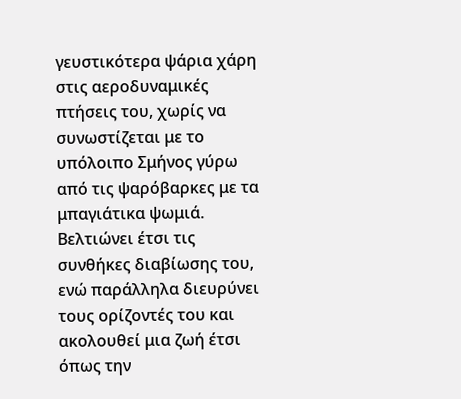γευστικότερα ψάρια χάρη στις αεροδυναμικές πτήσεις του, χωρίς να συνωστίζεται με το υπόλοιπο Σμήνος γύρω από τις ψαρόβαρκες με τα μπαγιάτικα ψωμιά. Βελτιώνει έτσι τις συνθήκες διαβίωσης του, ενώ παράλληλα διευρύνει τους ορίζοντές του και ακολουθεί μια ζωή έτσι όπως την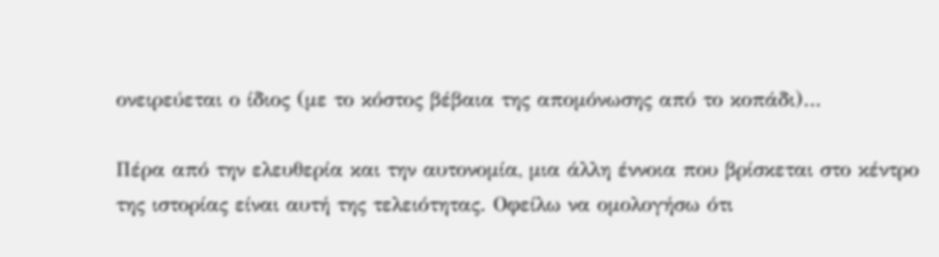ονειρεύεται ο ίδιος (με το κόστος βέβαια της απομόνωσης από το κοπάδι)…

Πέρα από την ελευθερία και την αυτονομία, μια άλλη έννοια που βρίσκεται στο κέντρο της ιστορίας είναι αυτή της τελειότητας. Οφείλω να ομολογήσω ότι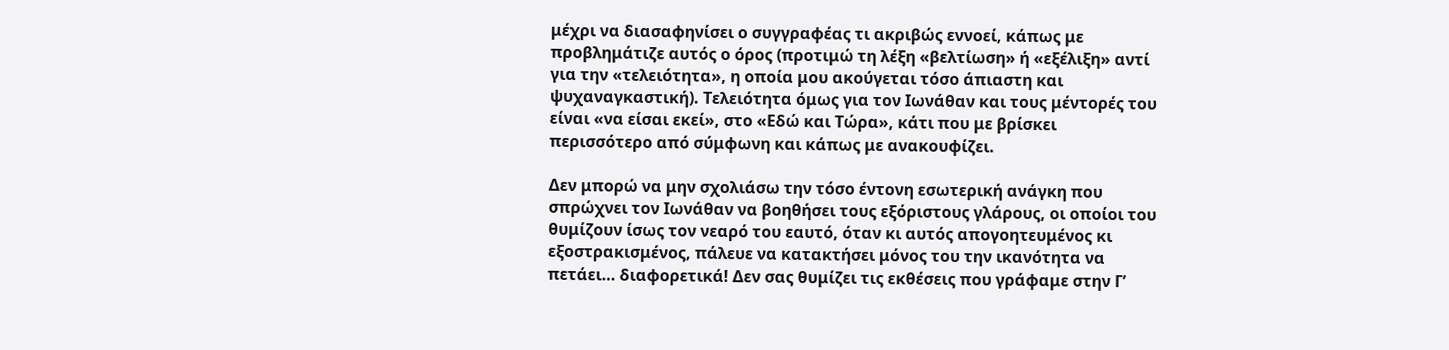μέχρι να διασαφηνίσει ο συγγραφέας τι ακριβώς εννοεί, κάπως με προβλημάτιζε αυτός ο όρος (προτιμώ τη λέξη «βελτίωση» ή «εξέλιξη» αντί για την «τελειότητα», η οποία μου ακούγεται τόσο άπιαστη και ψυχαναγκαστική). Τελειότητα όμως για τον Ιωνάθαν και τους μέντορές του είναι «να είσαι εκεί», στο «Εδώ και Τώρα», κάτι που με βρίσκει περισσότερο από σύμφωνη και κάπως με ανακουφίζει.

Δεν μπορώ να μην σχολιάσω την τόσο έντονη εσωτερική ανάγκη που σπρώχνει τον Ιωνάθαν να βοηθήσει τους εξόριστους γλάρους, οι οποίοι του θυμίζουν ίσως τον νεαρό του εαυτό, όταν κι αυτός απογοητευμένος κι εξοστρακισμένος, πάλευε να κατακτήσει μόνος του την ικανότητα να πετάει… διαφορετικά! Δεν σας θυμίζει τις εκθέσεις που γράφαμε στην Γ’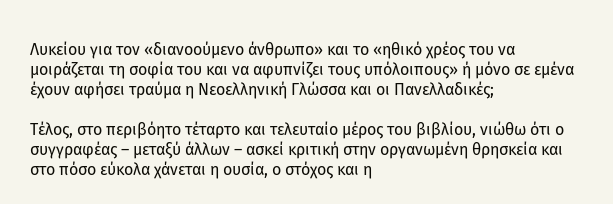Λυκείου για τον «διανοούμενο άνθρωπο» και το «ηθικό χρέος του να μοιράζεται τη σοφία του και να αφυπνίζει τους υπόλοιπους» ή μόνο σε εμένα έχουν αφήσει τραύμα η Νεοελληνική Γλώσσα και οι Πανελλαδικές;

Τέλος, στο περιβόητο τέταρτο και τελευταίο μέρος του βιβλίου, νιώθω ότι ο συγγραφέας – μεταξύ άλλων – ασκεί κριτική στην οργανωμένη θρησκεία και στο πόσο εύκολα χάνεται η ουσία, ο στόχος και η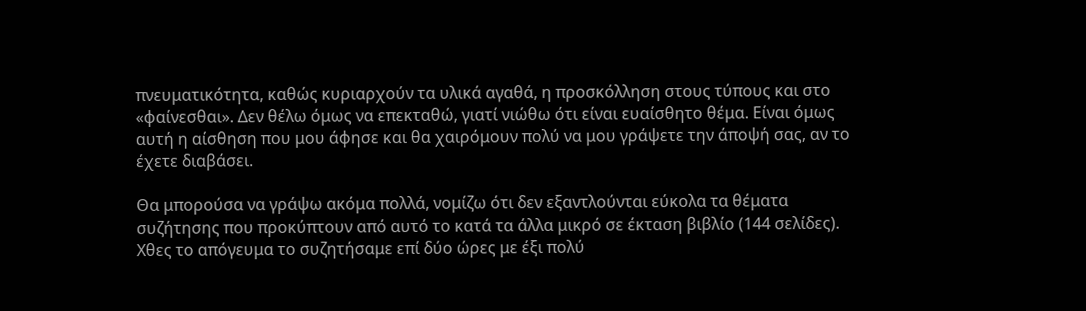πνευματικότητα, καθώς κυριαρχούν τα υλικά αγαθά, η προσκόλληση στους τύπους και στο «φαίνεσθαι». Δεν θέλω όμως να επεκταθώ, γιατί νιώθω ότι είναι ευαίσθητο θέμα. Είναι όμως αυτή η αίσθηση που μου άφησε και θα χαιρόμουν πολύ να μου γράψετε την άποψή σας, αν το έχετε διαβάσει.

Θα μπορούσα να γράψω ακόμα πολλά, νομίζω ότι δεν εξαντλούνται εύκολα τα θέματα συζήτησης που προκύπτουν από αυτό το κατά τα άλλα μικρό σε έκταση βιβλίο (144 σελίδες). Χθες το απόγευμα το συζητήσαμε επί δύο ώρες με έξι πολύ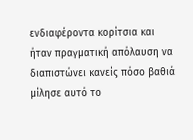ενδιαφέροντα κορίτσια και ήταν πραγματική απόλαυση να διαπιστώνει κανείς πόσο βαθιά μίλησε αυτό το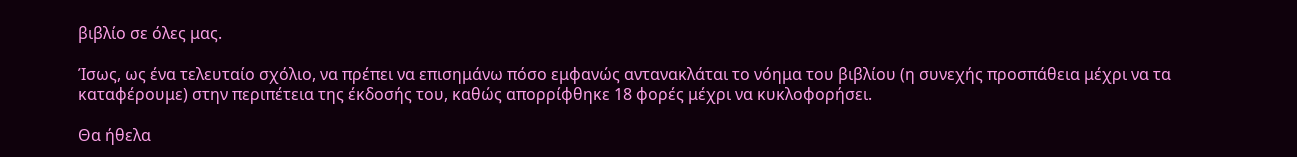βιβλίο σε όλες μας.

Ίσως, ως ένα τελευταίο σχόλιο, να πρέπει να επισημάνω πόσο εμφανώς αντανακλάται το νόημα του βιβλίου (η συνεχής προσπάθεια μέχρι να τα καταφέρουμε) στην περιπέτεια της έκδοσής του, καθώς απορρίφθηκε 18 φορές μέχρι να κυκλοφορήσει.

Θα ήθελα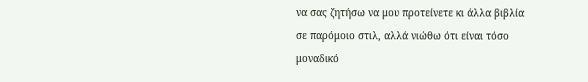να σας ζητήσω να μου προτείνετε κι άλλα βιβλία σε παρόμοιο στιλ, αλλά νιώθω ότι είναι τόσο μοναδικό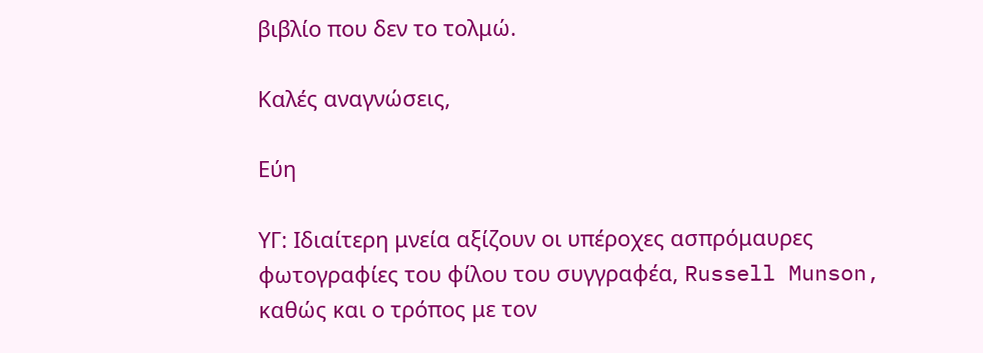βιβλίο που δεν το τολμώ.

Καλές αναγνώσεις,

Εύη

ΥΓ: Ιδιαίτερη μνεία αξίζουν οι υπέροχες ασπρόμαυρες φωτογραφίες του φίλου του συγγραφέα, Russell Munson, καθώς και ο τρόπος με τον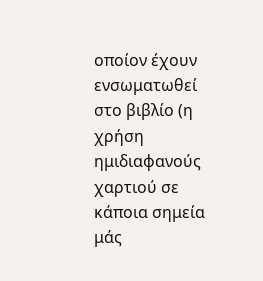οποίον έχουν ενσωματωθεί στο βιβλίο (η χρήση ημιδιαφανούς χαρτιού σε κάποια σημεία μάς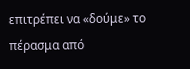επιτρέπει να «δούμε» το πέρασμα από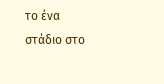το ένα στάδιο στο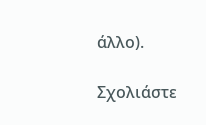άλλο).

Σχολιάστε